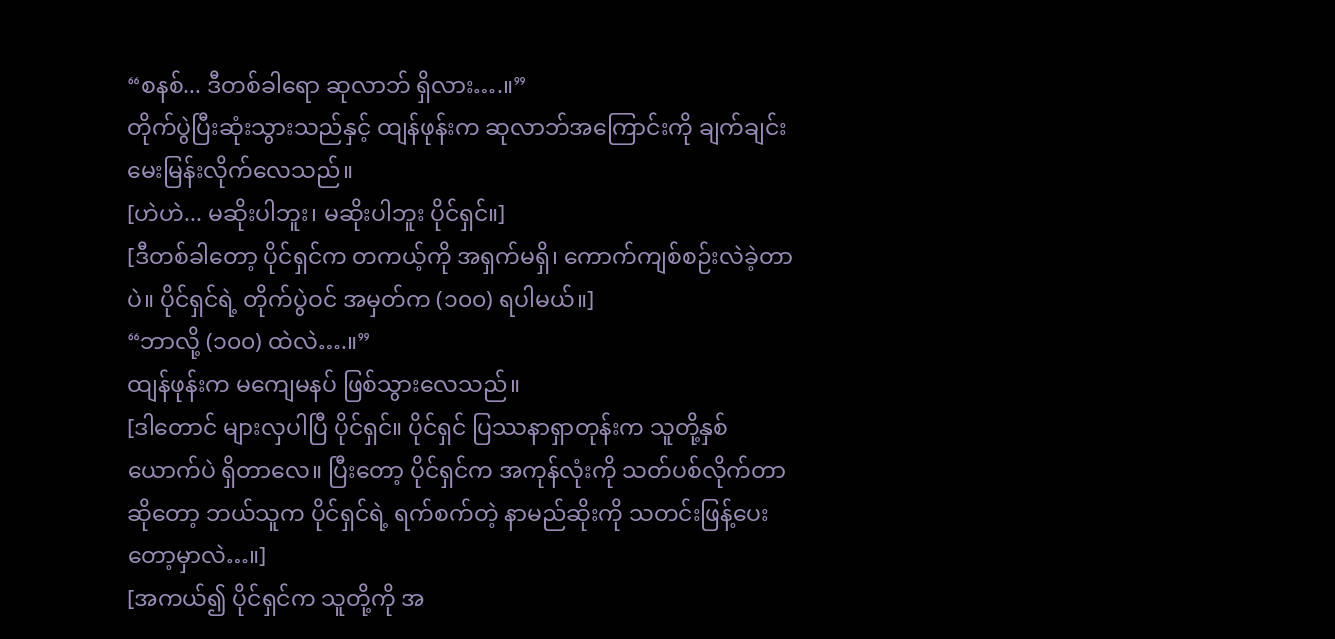“စနစ်... ဒီတစ်ခါရော ဆုလာဘ် ရှိလား….။”
တိုက်ပွဲပြီးဆုံးသွားသည်နှင့် ထျန်ဖုန်းက ဆုလာဘ်အကြောင်းကို ချက်ချင်း မေးမြန်းလိုက်လေသည်။
[ဟဲဟဲ... မဆိုးပါဘူး၊ မဆိုးပါဘူး ပိုင်ရှင်။]
[ဒီတစ်ခါတော့ ပိုင်ရှင်က တကယ့်ကို အရှက်မရှိ၊ ကောက်ကျစ်စဉ်းလဲခဲ့တာပဲ။ ပိုင်ရှင်ရဲ့ တိုက်ပွဲဝင် အမှတ်က (၁၀၀) ရပါမယ်။]
“ဘာလို့ (၁၀၀) ထဲလဲ….။”
ထျန်ဖုန်းက မကျေမနပ် ဖြစ်သွားလေသည်။
[ဒါတောင် များလှပါပြီ ပိုင်ရှင်။ ပိုင်ရှင် ပြဿနာရှာတုန်းက သူတို့နှစ်ယောက်ပဲ ရှိတာလေ။ ပြီးတော့ ပိုင်ရှင်က အကုန်လုံးကို သတ်ပစ်လိုက်တာဆိုတော့ ဘယ်သူက ပိုင်ရှင်ရဲ့ ရက်စက်တဲ့ နာမည်ဆိုးကို သတင်းဖြန့်ပေးတော့မှာလဲ…။]
[အကယ်၍ ပိုင်ရှင်က သူတို့ကို အ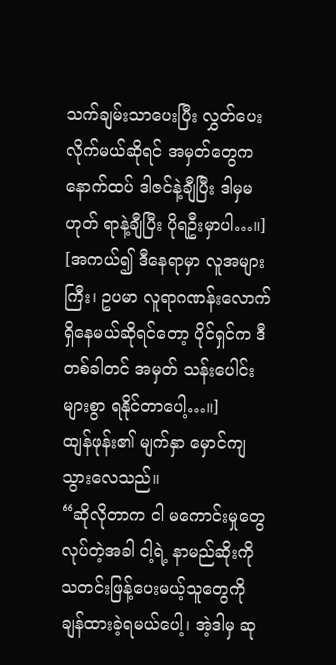သက်ချမ်းသာပေးပြီး လွှတ်ပေးလိုက်မယ်ဆိုရင် အမှတ်တွေက နောက်ထပ် ဒါဇင်နဲ့ချီပြီး ဒါမှမဟုတ် ရာနဲ့ချီပြီး ပိုရဦးမှာပါ…။]
[အကယ်၍ ဒီနေရာမှာ လူအများကြီး၊ ဥပမာ လူရာဂဏန်းလောက် ရှိနေမယ်ဆိုရင်တော့ ပိုင်ရှင်က ဒီတစ်ခါတင် အမှတ် သန်းပေါင်းများစွာ ရနိုင်တာပေါ့…။]
ထျန်ဖုန်း၏ မျက်နှာ မှောင်ကျသွားလေသည်။
“ဆိုလိုတာက ငါ မကောင်းမှုတွေ လုပ်တဲ့အခါ ငါ့ရဲ့ နာမည်ဆိုးကို သတင်းဖြန့်ပေးမယ့်သူတွေကို ချန်ထားခဲ့ရမယ်ပေါ့၊ အဲ့ဒါမှ ဆု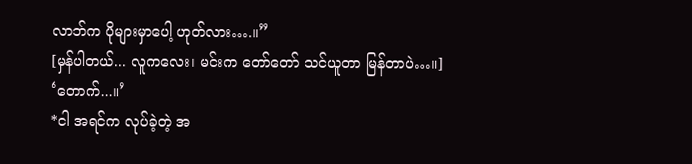လာဘ်က ပိုများမှာပေါ့ ဟုတ်လား….။”
[မှန်ပါတယ်... လူကလေး၊ မင်းက တော်တော် သင်ယူတာ မြန်တာပဲ…။]
‘တောက်...။’
*ငါ အရင်က လုပ်ခဲ့တဲ့ အ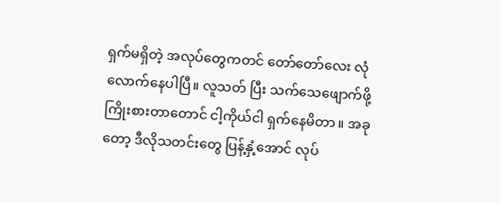ရှက်မရှိတဲ့ အလုပ်တွေကတင် တော်တော်လေး လုံလောက်နေပါပြီ။ လူသတ် ပြီး သက်သေဖျောက်ဖို့ ကြိုးစားတာတောင် ငါ့ကိုယ်ငါ ရှက်နေမိတာ။ အခုတော့ ဒီလိုသတင်းတွေ ပြန့်နှံ့အောင် လုပ်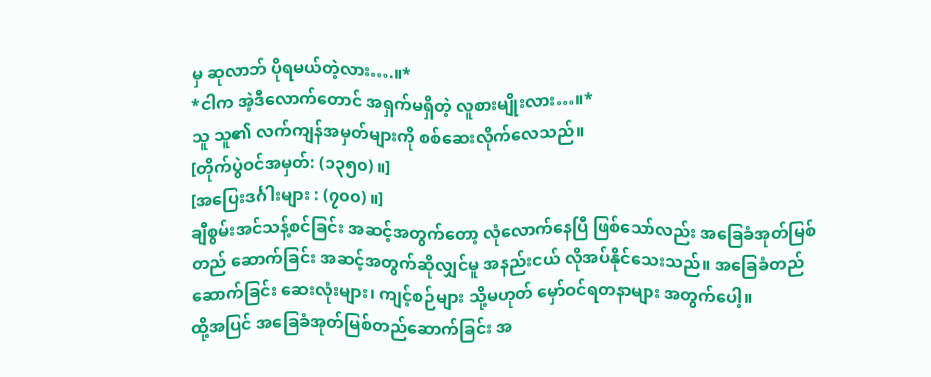မှ ဆုလာဘ် ပိုရမယ်တဲ့လား….။*
*ငါက အဲ့ဒီလောက်တောင် အရှက်မရှိတဲ့ လူစားမျိုးလား…။*
သူ သူ၏ လက်ကျန်အမှတ်များကို စစ်ဆေးလိုက်လေသည်။
[တိုက်ပွဲဝင်အမှတ်: (၁၃၅၀) ။]
[အပြေးဒင်္ဂါးများ : (၇၀၀) ။]
ချီစွမ်းအင်သန့်စင်ခြင်း အဆင့်အတွက်တော့ လုံလောက်နေပြီ ဖြစ်သော်လည်း အခြေခံအုတ်မြစ်တည် ဆောက်ခြင်း အဆင့်အတွက်ဆိုလျှင်မူ အနည်းငယ် လိုအပ်နိုင်သေးသည်။ အခြေခံတည်ဆောက်ခြင်း ဆေးလုံးများ၊ ကျင့်စဉ်များ သို့မဟုတ် မှော်ဝင်ရတနာများ အတွက်ပေါ့။
ထို့အပြင် အခြေခံအုတ်မြစ်တည်ဆောက်ခြင်း အ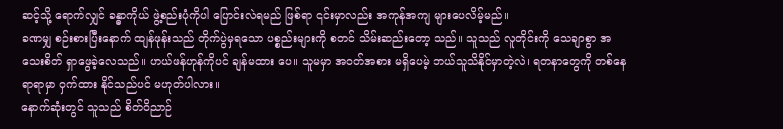ဆင့်သို့ ရောက်လျှင် ခန္ဓာကိုယ် ဖွဲ့စည်းပုံကိုပါ ပြောင်းလဲရမည် ဖြစ်ရာ ၎င်းမှာလည်း အကုန်အကျ များပေလိမ့်မည်။
ခဏမျှ စဉ်းစားပြီးနောက် ထျန်ဖုန်းသည် တိုက်ပွဲမှရသော ပစ္စည်းများကို စတင် သိမ်းဆည်းတော့ သည်။ သူသည် လူတိုင်းကို သေချာစွာ အသေးစိတ် ရှာဖွေခဲ့လေသည်။ ဟယ်ဖန်ဟုန်ကိုပင် ချန်မထား ပေ။ သူမမှာ အဝတ်အစား မရှိပေမဲ့ ဘယ်သူသိနိုင်မှာတဲ့လဲ၊ ရတနာတွေကို တစ်နေရာရာမှာ ဝှက်ထား နိုင်သည်ပင် မဟုတ်ပါလား။
နောက်ဆုံးတွင် သူသည် စိတ်ဝိညာဉ်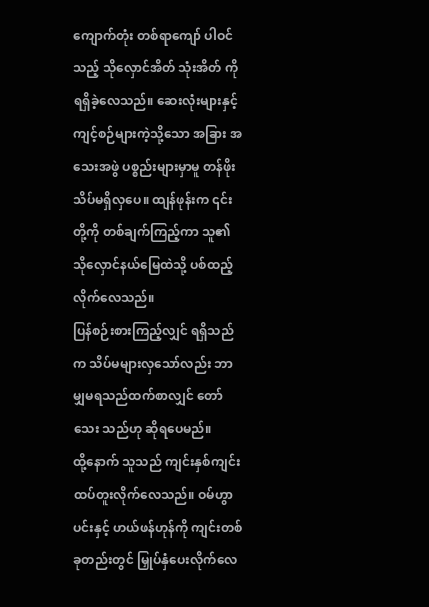ကျောက်တုံး တစ်ရာကျော် ပါဝင်သည့် သိုလှောင်အိတ် သုံးအိတ် ကို ရရှိခဲ့လေသည်။ ဆေးလုံးများနှင့် ကျင့်စဉ်များကဲ့သို့သော အခြား အသေးအဖွဲ ပစ္စည်းများမှာမူ တန်ဖိုး သိပ်မရှိလှပေ။ ထျန်ဖုန်းက ၎င်းတို့ကို တစ်ချက်ကြည့်ကာ သူ၏ သိုလှောင်နယ်မြေထဲသို့ ပစ်ထည့်လိုက်လေသည်။
ပြန်စဉ်းစားကြည့်လျှင် ရရှိသည်က သိပ်မများလှသော်လည်း ဘာမျှမရသည်ထက်စာလျှင် တော်သေး သည်ဟု ဆိုရပေမည်။
ထို့နောက် သူသည် ကျင်းနှစ်ကျင်း ထပ်တူးလိုက်လေသည်။ ဝမ်ဟွာပင်းနှင့် ဟယ်ဖန်ဟုန်ကို ကျင်းတစ်ခုတည်းတွင် မြှုပ်နှံပေးလိုက်လေ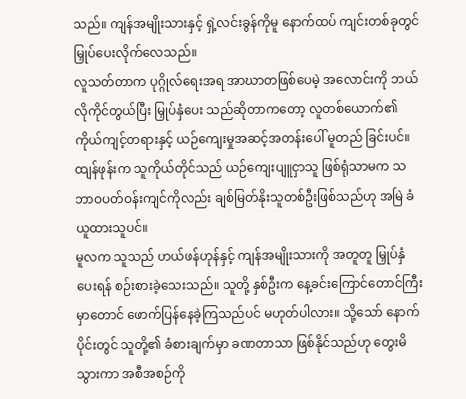သည်။ ကျန်အမျိုးသားနှင့် ရှဲ့လင်းခွန်ကိုမူ နောက်ထပ် ကျင်းတစ်ခုတွင် မြှုပ်ပေးလိုက်လေသည်။
လူသတ်တာက ပုဂ္ဂိုလ်ရေးအရ အာဃာတဖြစ်ပေမဲ့ အလောင်းကို ဘယ်လိုကိုင်တွယ်ပြီး မြှုပ်နှံပေး သည်ဆိုတာကတော့ လူတစ်ယောက်၏ ကိုယ်ကျင့်တရားနှင့် ယဉ်ကျေးမှုအဆင့်အတန်းပေါ် မူတည် ခြင်းပင်။
ထျန်ဖုန်းက သူကိုယ်တိုင်သည် ယဉ်ကျေးပျူငှာသူ ဖြစ်ရုံသာမက သဘာဝပတ်ဝန်းကျင်ကိုလည်း ချစ်မြတ်နိုးသူတစ်ဦးဖြစ်သည်ဟု အမြဲ ခံယူထားသူပင်။
မူလက သူသည် ဟယ်ဖန်ဟုန်နှင့် ကျန်အမျိုးသားကို အတူတူ မြှုပ်နှံပေးရန် စဉ်းစားခဲ့သေးသည်။ သူတို့ နှစ်ဦးက နေ့ခင်းကြောင်တောင်ကြီးမှာတောင် ဖောက်ပြန်နေခဲ့ကြသည်ပင် မဟုတ်ပါလား။ သို့သော် နောက်ပိုင်းတွင် သူတို့၏ ခံစားချက်မှာ ခဏတာသာ ဖြစ်နိုင်သည်ဟု တွေးမိသွားကာ အစီအစဉ်ကို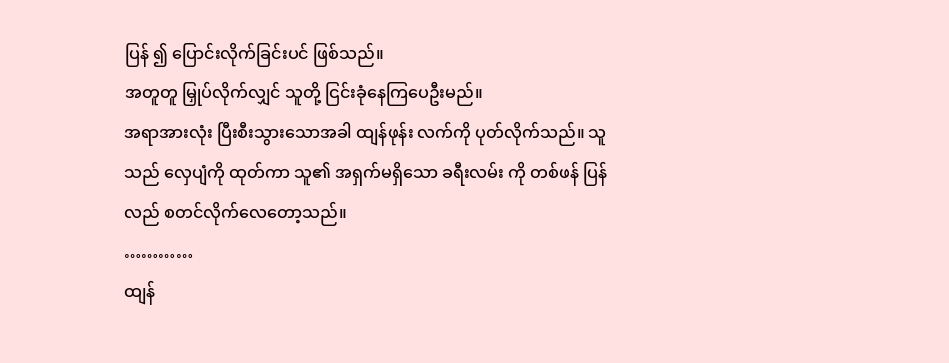ပြန် ၍ ပြောင်းလိုက်ခြင်းပင် ဖြစ်သည်။
အတူတူ မြှုပ်လိုက်လျှင် သူတို့ ငြင်းခုံနေကြပေဦးမည်။
အရာအားလုံး ပြီးစီးသွားသောအခါ ထျန်ဖုန်း လက်ကို ပုတ်လိုက်သည်။ သူသည် လှေပျံကို ထုတ်ကာ သူ၏ အရှက်မရှိသော ခရီးလမ်း ကို တစ်ဖန် ပြန်လည် စတင်လိုက်လေတော့သည်။
…………
ထျန်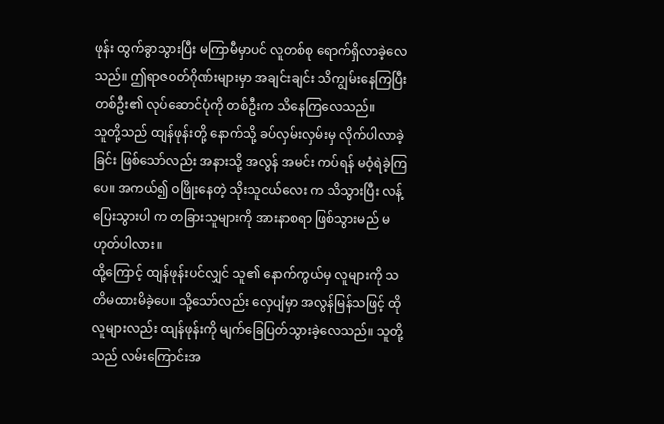ဖုန်း ထွက်ခွာသွားပြီး မကြာမီမှာပင် လူတစ်စု ရောက်ရှိလာခဲ့လေသည်။ ဤရာဇ၀တ်ဂိုဏ်းများမှာ အချင်းချင်း သိကျွမ်းနေကြပြီး တစ်ဦး၏ လုပ်ဆောင်ပုံကို တစ်ဦးက သိနေကြလေသည်။
သူတို့သည် ထျန်ဖုန်းတို့ နောက်သို့ ခပ်လှမ်းလှမ်းမှ လိုက်ပါလာခဲ့ခြင်း ဖြစ်သော်လည်း အနားသို့ အလွန် အမင်း ကပ်ရန် မဝံ့ရဲခဲ့ကြပေ။ အကယ်၍ ဝဖြိုးနေတဲ့ သိုးသူငယ်လေး က သိသွားပြီး လန့်ပြေးသွားပါ က တခြားသူများကို အားနာစရာ ဖြစ်သွားမည် မဟုတ်ပါလား။
ထို့ကြောင့် ထျန်ဖုန်းပင်လျှင် သူ၏ နောက်ကွယ်မှ လူများကို သတိမထားမိခဲ့ပေ။ သို့သော်လည်း လှေပျံမှာ အလွန်မြန်သဖြင့် ထိုလူများလည်း ထျန်ဖုန်းကို မျက်ခြေပြတ်သွားခဲ့လေသည်။ သူတို့သည် လမ်းကြောင်းအ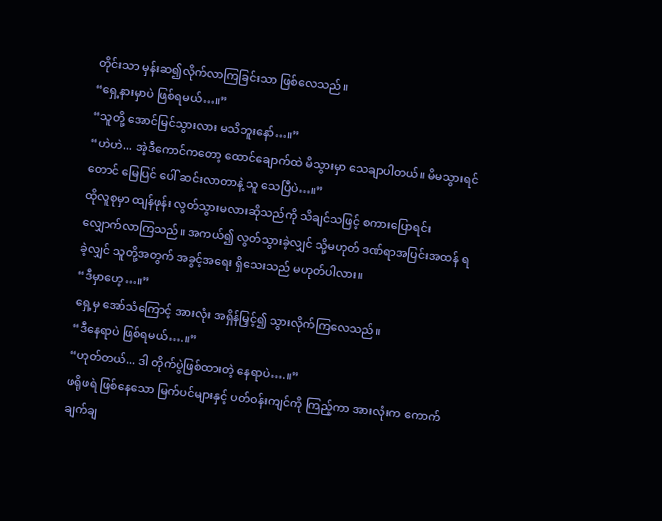တိုင်းသာ မှန်းဆ၍လိုက်လာကြခြင်းသာ ဖြစ်လေသည်။
“ရှေ့နားမှာပဲ ဖြစ်ရမယ်…။”
“သူတို့ အောင်မြင်သွားလား မသိဘူးနော်…။”
“ဟဲဟဲ... အဲ့ဒီကောင်ကတော့ ထောင်ချောက်ထဲ မိသွားမှာ သေချာပါတယ်။ မိမသွားရင်တောင် မြေပြင် ပေါ် ဆင်းလာတာနဲ့ သူ သေပြီပဲ…။”
ထိုလူစုမှာ ထျန်ဖုန်း လွတ်သွားမလားဆိုသည်ကို သိချင်သဖြင့် စကားပြောရင်း လျှောက်လာကြသည်။ အကယ်၍ လွတ်သွားခဲ့လျှင် သို့မဟုတ် ဒဏ်ရာအပြင်းအထန် ရခဲ့လျှင် သူတို့အတွက် အခွင့်အရေး ရှိသေးသည် မဟုတ်ပါလား။
“ဒီမှာဟေ့…။”
ရှေ့မှ အော်သံကြောင့် အားလုံး အရှိန်မြှင့်၍ သွားလိုက်ကြလေသည်။
“ဒီနေရာပဲ ဖြစ်ရမယ်….။”
“ဟုတ်တယ်... ဒါ တိုက်ပွဲဖြစ်ထားတဲ့ နေရာပဲ….။”
ဖရိုဖရဲ ဖြစ်နေသော မြက်ပင်များနှင့် ပတ်ဝန်းကျင်ကို ကြည့်ကာ အားလုံးက ကောက်ချက်ချ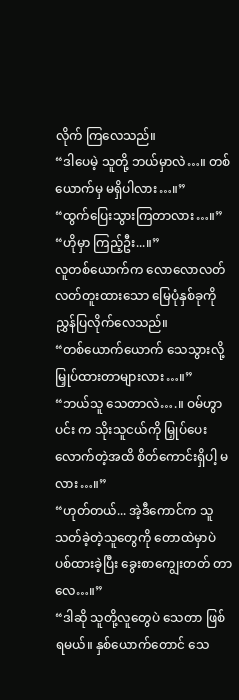လိုက် ကြလေသည်။
“ဒါပေမဲ့ သူတို့ ဘယ်မှာလဲ…။ တစ်ယောက်မှ မရှိပါလား…။”
“ထွက်ပြေးသွားကြတာလား…။”
“ဟိုမှာ ကြည့်ဦး...။”
လူတစ်ယောက်က လောလောလတ်လတ်တူးထားသော မြေပုံနှစ်ခုကို ညွှန်ပြလိုက်လေသည်။
“တစ်ယောက်ယောက် သေသွားလို့ မြှုပ်ထားတာများလား…။”
“ဘယ်သူ သေတာလဲ….။ ဝမ်ဟွာပင်း က သိုးသူငယ်ကို မြှုပ်ပေးလောက်တဲ့အထိ စိတ်ကောင်းရှိပါ့ မလား…။”
“ဟုတ်တယ်... အဲ့ဒီကောင်က သူသတ်ခဲ့တဲ့သူတွေကို တောထဲမှာပဲ ပစ်ထားခဲ့ပြီး ခွေးစာကျွေးတတ် တာလေ…။”
“ဒါဆို သူတို့လူတွေပဲ သေတာ ဖြစ်ရမယ်။ နှစ်ယောက်တောင် သေ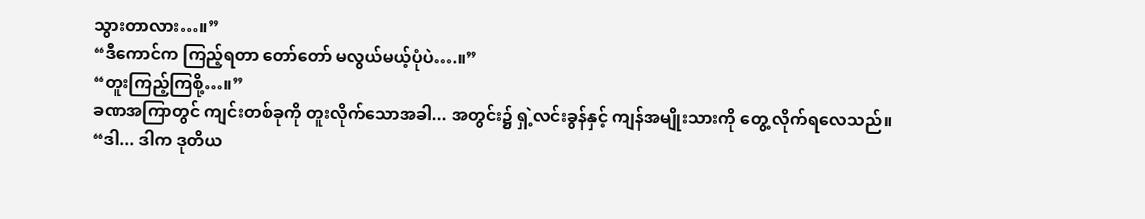သွားတာလား…။”
“ဒီကောင်က ကြည့်ရတာ တော်တော် မလွယ်မယ့်ပုံပဲ….။”
“တူးကြည့်ကြစို့…။”
ခဏအကြာတွင် ကျင်းတစ်ခုကို တူးလိုက်သောအခါ... အတွင်း၌ ရှဲ့လင်းခွန်နှင့် ကျန်အမျိုးသားကို တွေ့ လိုက်ရလေသည်။
“ဒါ... ဒါက ဒုတိယ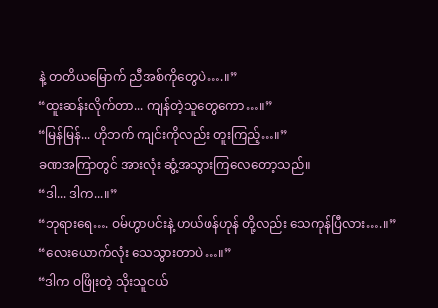နဲ့ တတိယမြောက် ညီအစ်ကိုတွေပဲ….။”
“ထူးဆန်းလိုက်တာ... ကျန်တဲ့သူတွေကော…။”
“မြန်မြန်... ဟိုဘက် ကျင်းကိုလည်း တူးကြည့်…။”
ခဏအကြာတွင် အားလုံး ဆွံ့အသွားကြလေတော့သည်။
“ဒါ... ဒါက...။”
“ဘုရားရေ…. ဝမ်ဟွာပင်းနဲ့ ဟယ်ဖန်ဟုန် တို့လည်း သေကုန်ပြီလား….။”
“လေးယောက်လုံး သေသွားတာပဲ…။”
“ဒါက ဝဖြိုးတဲ့ သိုးသူငယ်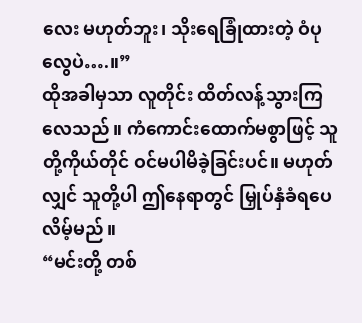လေး မဟုတ်ဘူး၊ သိုးရေခြုံထားတဲ့ ဝံပုလွေပဲ….။”
ထိုအခါမှသာ လူတိုင်း ထိတ်လန့်သွားကြလေသည်။ ကံကောင်းထောက်မစွာဖြင့် သူတို့ကိုယ်တိုင် ဝင်မပါမိခဲ့ခြင်းပင်။ မဟုတ်လျှင် သူတို့ပါ ဤနေရာတွင် မြှုပ်နှံခံရပေလိမ့်မည်။
“မင်းတို့ တစ်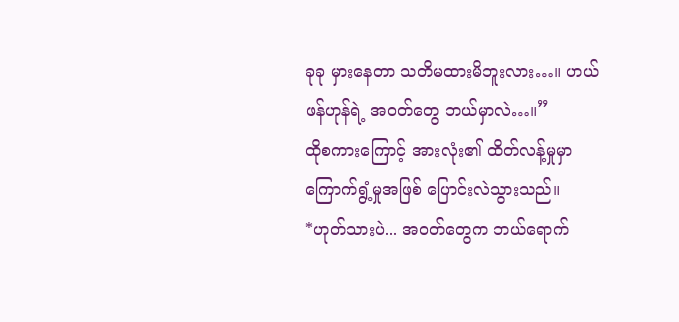ခုခု မှားနေတာ သတိမထားမိဘူးလား…။ ဟယ်ဖန်ဟုန်ရဲ့ အဝတ်တွေ ဘယ်မှာလဲ…။”
ထိုစကားကြောင့် အားလုံး၏ ထိတ်လန့်မှုမှာ ကြောက်ရွံ့မှုအဖြစ် ပြောင်းလဲသွားသည်။
*ဟုတ်သားပဲ... အဝတ်တွေက ဘယ်ရောက်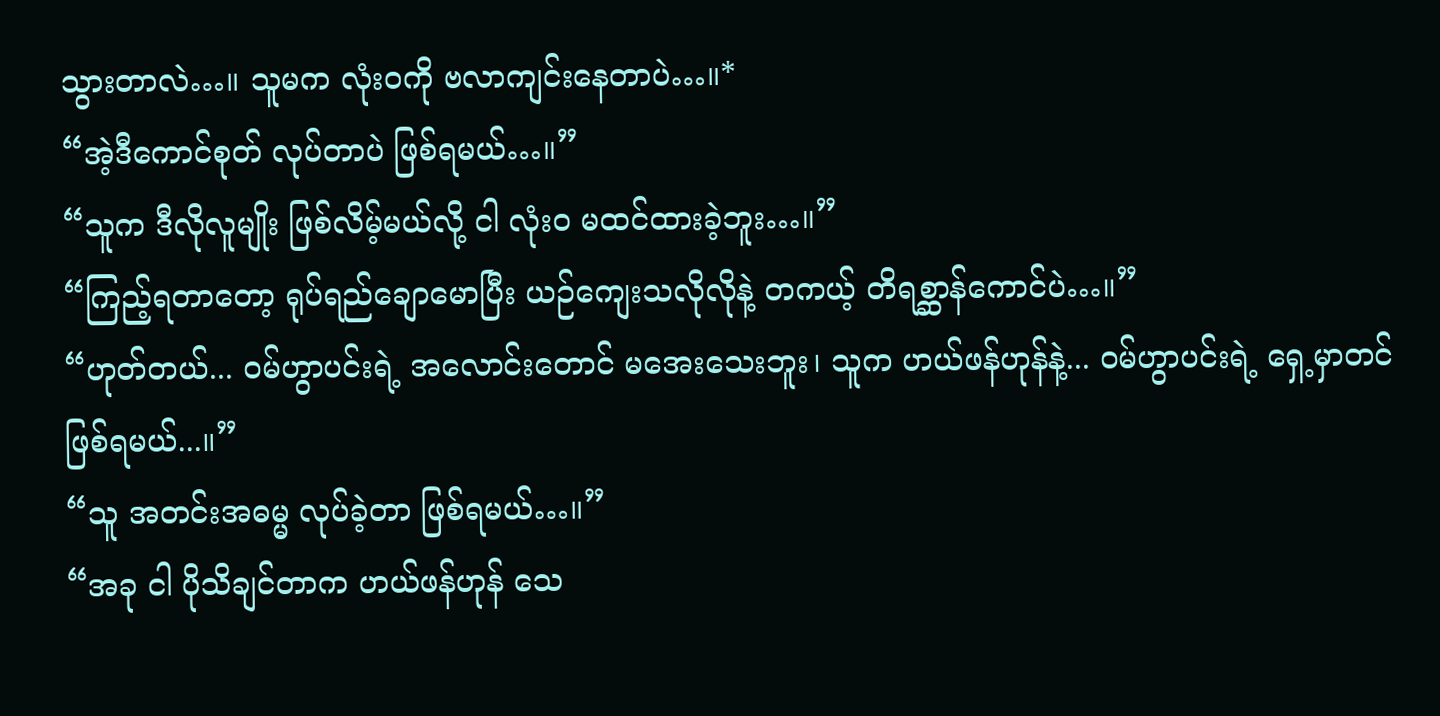သွားတာလဲ…။ သူမက လုံးဝကို ဗလာကျင်းနေတာပဲ…။*
“အဲ့ဒီကောင်စုတ် လုပ်တာပဲ ဖြစ်ရမယ်…။”
“သူက ဒီလိုလူမျိုး ဖြစ်လိမ့်မယ်လို့ ငါ လုံးဝ မထင်ထားခဲ့ဘူး…။”
“ကြည့်ရတာတော့ ရုပ်ရည်ချောမောပြီး ယဉ်ကျေးသလိုလိုနဲ့ တကယ့် တိရစ္ဆာန်ကောင်ပဲ…။”
“ဟုတ်တယ်... ဝမ်ဟွာပင်းရဲ့ အလောင်းတောင် မအေးသေးဘူး၊ သူက ဟယ်ဖန်ဟုန်နဲ့... ဝမ်ဟွာပင်းရဲ့ ရှေ့မှာတင် ဖြစ်ရမယ်...။”
“သူ အတင်းအဓမ္မ လုပ်ခဲ့တာ ဖြစ်ရမယ်…။”
“အခု ငါ ပိုသိချင်တာက ဟယ်ဖန်ဟုန် သေ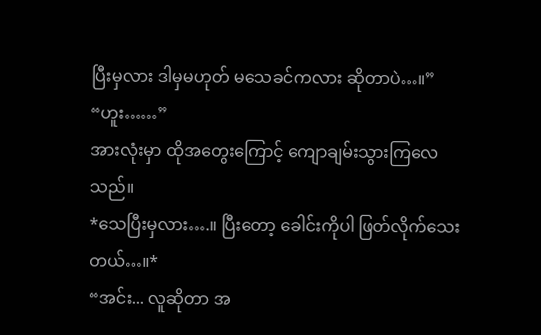ပြီးမှလား ဒါမှမဟုတ် မသေခင်ကလား ဆိုတာပဲ…။”
“ဟူး……”
အားလုံးမှာ ထိုအတွေးကြောင့် ကျောချမ်းသွားကြလေသည်။
*သေပြီးမှလား….။ ပြီးတော့ ခေါင်းကိုပါ ဖြတ်လိုက်သေးတယ်…။*
“အင်း... လူဆိုတာ အ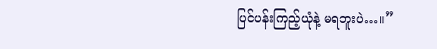ပြင်ပန်းကြည့်ယုံနဲ့ မရဘူးပဲ…။”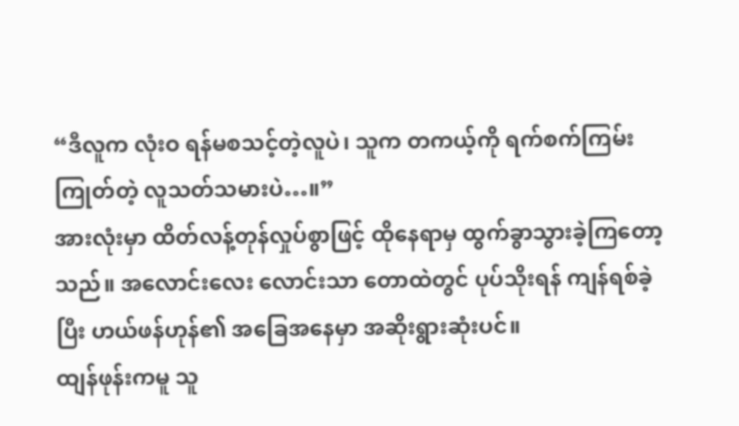“ဒီလူက လုံးဝ ရန်မစသင့်တဲ့လူပဲ၊ သူက တကယ့်ကို ရက်စက်ကြမ်းကြုတ်တဲ့ လူသတ်သမားပဲ…။”
အားလုံးမှာ ထိတ်လန့်တုန်လှုပ်စွာဖြင့် ထိုနေရာမှ ထွက်ခွာသွားခဲ့ကြတော့သည်။ အလောင်းလေး လောင်းသာ တောထဲတွင် ပုပ်သိုးရန် ကျန်ရစ်ခဲ့ပြီး ဟယ်ဖန်ဟုန်၏ အခြေအနေမှာ အဆိုးရွားဆုံးပင်။
ထျန်ဖုန်းကမူ သူ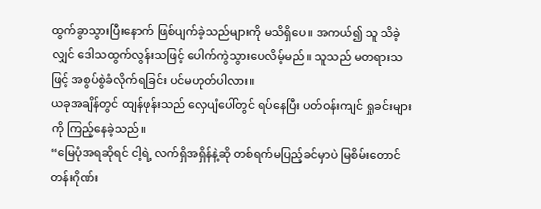ထွက်ခွာသွားပြီးနောက် ဖြစ်ပျက်ခဲ့သည်များကို မသိရှိပေ။ အကယ်၍ သူ သိခဲ့လျှင် ဒေါသထွက်လွန်းသဖြင့် ပေါက်ကွဲသွားပေလိမ့်မည်။ သူသည် မတရားသဖြင့် အစွပ်စွဲခံလိုက်ရခြင်း ပင်မဟုတ်ပါလား။
ယခုအချိန်တွင် ထျန်ဖုန်းသည် လှေပျံပေါ်တွင် ရပ်နေပြီး ပတ်ဝန်းကျင် ရှုခင်းများကို ကြည့်နေခဲ့သည်။
“မြေပုံအရဆိုရင် ငါ့ရဲ့ လက်ရှိအရှိန်နဲ့ဆို တစ်ရက်မပြည့်ခင်မှာပဲ မြစိမ်းတောင်တန်းဂိုဏ်း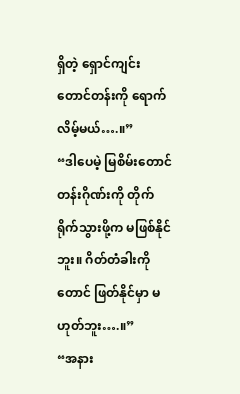ရှိတဲ့ ရှောင်ကျင်း တောင်တန်းကို ရောက်လိမ့်မယ်….။”
“ဒါပေမဲ့ မြစိမ်းတောင်တန်းဂိုဏ်းကို တိုက်ရိုက်သွားဖို့က မဖြစ်နိုင်ဘူး။ ဂိတ်တံခါးကိုတောင် ဖြတ်နိုင်မှာ မဟုတ်ဘူး….။”
“အနား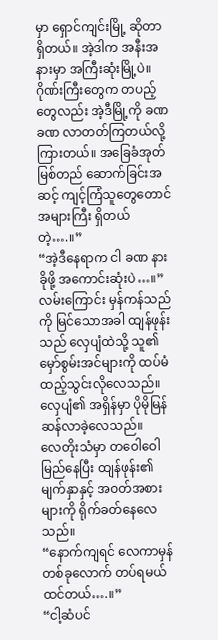မှာ ရှောင်ကျင်းမြို့ ဆိုတာ ရှိတယ်။ အဲ့ဒါက အနီးအနားမှာ အကြီးဆုံးမြို့ပဲ။ ဂိုဏ်းကြီးတွေက တပည့်တွေလည်း အဲ့ဒီမြို့ကို ခဏခဏ လာတတ်ကြတယ်လို့ ကြားတယ်။ အခြေခံအုတ်မြစ်တည် ဆောက်ခြင်းအဆင့် ကျင့်ကြံသူတွေတောင် အများကြီး ရှိတယ်တဲ့….။”
“အဲ့ဒီနေရာက ငါ ခဏ နားခိုဖို့ အကောင်းဆုံးပဲ…။”
လမ်းကြောင်း မှန်ကန်သည်ကို မြင်သောအခါ ထျန်ဖုန်းသည် လှေပျံထဲသို့ သူ၏ မှော်စွမ်းအင်များကို ထပ်မံ ထည့်သွင်းလိုလေသည်။ လှေပျံ၏ အရှိန်မှာ ပိုမိုမြန်ဆန်လာခဲ့လေသည်။
လေတိုးသံမှာ တဝေါဝေါမြည်နေပြီး ထျန်ဖုန်း၏ မျက်နှာနှင့် အဝတ်အစားများကို ရိုက်ခတ်နေလေ သည်။
“နောက်ကျရင် လေကာမှန်တစ်ခုလောက် တပ်ရမယ် ထင်တယ်….။”
“ငါ့ဆံပင်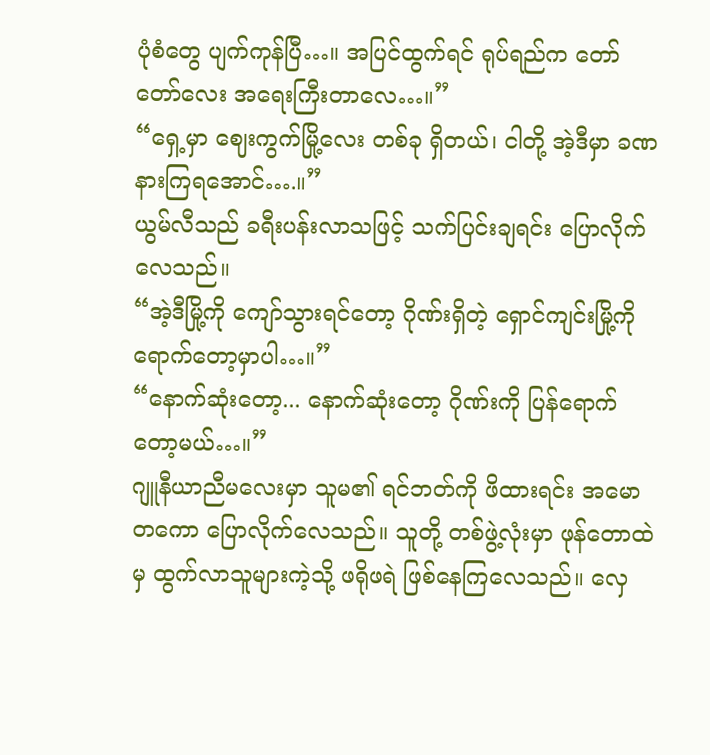ပုံစံတွေ ပျက်ကုန်ပြီ…။ အပြင်ထွက်ရင် ရုပ်ရည်က တော်တော်လေး အရေးကြီးတာလေ…။”
“ရှေ့မှာ ဈေးကွက်မြို့လေး တစ်ခု ရှိတယ်၊ ငါတို့ အဲ့ဒီမှာ ခဏနားကြရအောင်….။”
ယွမ်လီသည် ခရီးပန်းလာသဖြင့် သက်ပြင်းချရင်း ပြောလိုက်လေသည်။
“အဲ့ဒီမြို့ကို ကျော်သွားရင်တော့ ဂိုဏ်းရှိတဲ့ ရှောင်ကျင်းမြို့ကို ရောက်တော့မှာပါ…။”
“နောက်ဆုံးတော့... နောက်ဆုံးတော့ ဂိုဏ်းကို ပြန်ရောက်တော့မယ်…။”
ဂျူနီယာညီမလေးမှာ သူမ၏ ရင်ဘတ်ကို ဖိထားရင်း အမောတကော ပြောလိုက်လေသည်။ သူတို့ တစ်ဖွဲ့လုံးမှာ ဖုန်တောထဲမှ ထွက်လာသူများကဲ့သို့ ဖရိုဖရဲ ဖြစ်နေကြလေသည်။ လှေ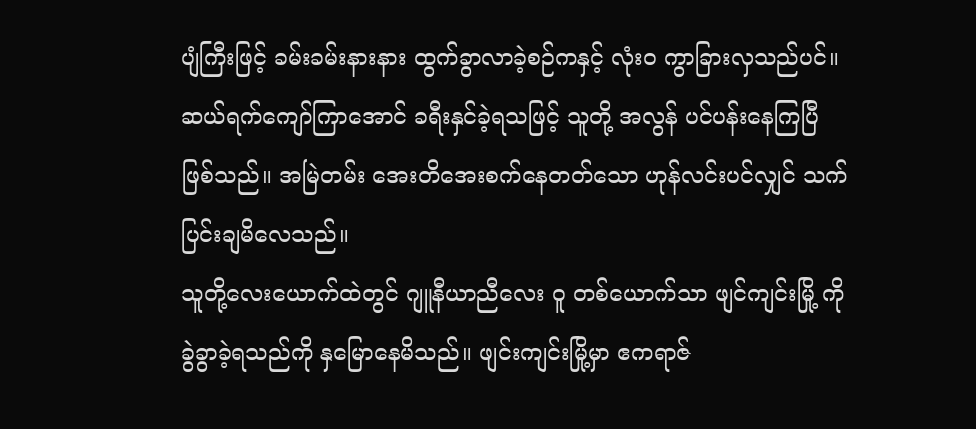ပျံကြီးဖြင့် ခမ်းခမ်းနားနား ထွက်ခွာလာခဲ့စဉ်ကနှင့် လုံးဝ ကွာခြားလှသည်ပင်။
ဆယ်ရက်ကျော်ကြာအောင် ခရီးနှင်ခဲ့ရသဖြင့် သူတို့ အလွန် ပင်ပန်းနေကြပြီ ဖြစ်သည်။ အမြဲတမ်း အေးတိအေးစက်နေတတ်သော ဟုန်လင်းပင်လျှင် သက်ပြင်းချမိလေသည်။
သူတို့လေးယောက်ထဲတွင် ဂျူနီယာညီလေး ဝူ တစ်ယောက်သာ ဖျင်ကျင်းမြို့ ကို ခွဲခွာခဲ့ရသည်ကို နှမြောနေမိသည်။ ဖျင်းကျင်းမြို့မှာ ဧကရာဇ်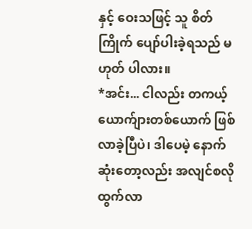နှင့် ဝေးသဖြင့် သူ စိတ်ကြိုက် ပျော်ပါးခဲ့ရသည် မဟုတ် ပါလား။
*အင်း... ငါလည်း တကယ့် ယောက်ျားတစ်ယောက် ဖြစ်လာခဲ့ပြီပဲ၊ ဒါပေမဲ့ နောက်ဆုံးတော့လည်း အလျင်စလို ထွက်လာ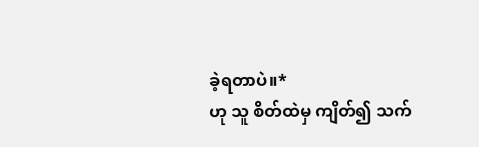ခဲ့ရတာပဲ။*
ဟု သူ စိတ်ထဲမှ ကျိတ်၍ သက်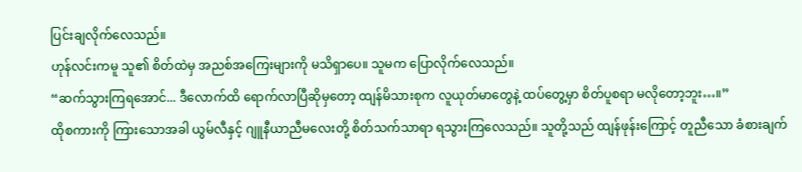ပြင်းချလိုက်လေသည်။
ဟုန်လင်းကမူ သူ၏ စိတ်ထဲမှ အညစ်အကြေးများကို မသိရှာပေ။ သူမက ပြောလိုက်လေသည်။
“ဆက်သွားကြရအောင်... ဒီလောက်ထိ ရောက်လာပြီဆိုမှတော့ ထျန်မိသားစုက လူယုတ်မာတွေနဲ့ ထပ်တွေ့မှာ စိတ်ပူစရာ မလိုတော့ဘူး…။”
ထိုစကားကို ကြားသောအခါ ယွမ်လီနှင့် ဂျူနီယာညီမလေးတို့ စိတ်သက်သာရာ ရသွားကြလေသည်။ သူတို့သည် ထျန်ဖုန်းကြောင့် တူညီသော ခံစားချက်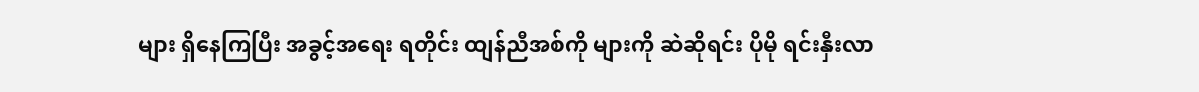များ ရှိနေကြပြီး အခွင့်အရေး ရတိုင်း ထျန်ညီအစ်ကို များကို ဆဲဆိုရင်း ပိုမို ရင်းနှီးလာ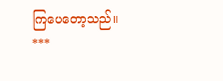ကြပေတော့သည်။
***